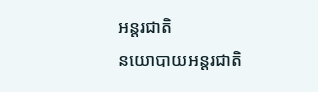អន្តរជាតិ
នយោបាយអន្តរជាតិ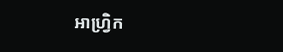អាហ្វ្រិក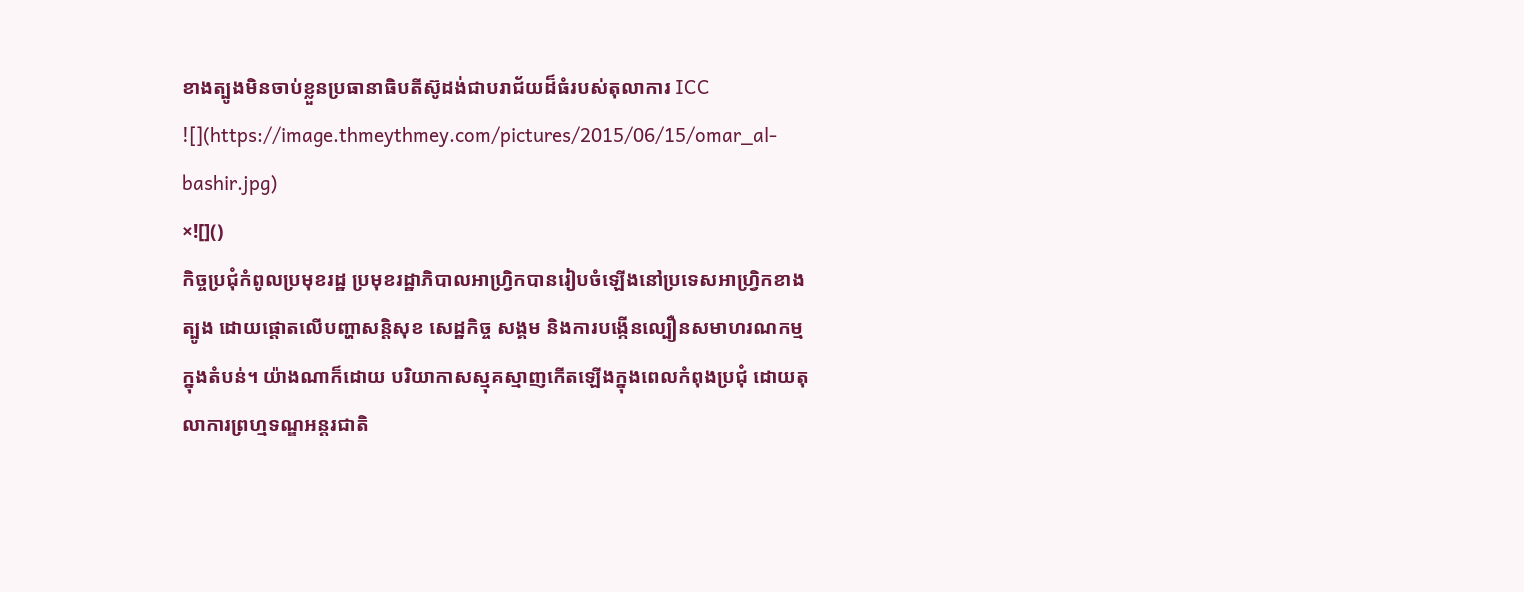ខាងត្បូងមិនចាប់ខ្លួនប្រធានាធិបតីស៊ូដង់ជាបរាជ័យដ៏ធំរបស់តុលាការ ICC ![](https://image.thmeythmey.com/pictures/2015/06/15/omar_al-bashir.jpg)
×![]()
កិច្ចប្រជុំកំពូលប្រមុខរដ្ឋ ប្រមុខរដ្ឋាភិបាលអាហ្វ្រិកបានរៀបចំឡើងនៅប្រទេសអាហ្វ្រិកខាងត្បូង ដោយផ្តោតលើបញ្ហាសន្តិសុខ សេដ្ឋកិច្ច សង្គម និងការបង្កើនល្បឿនសមាហរណកម្មក្នុងតំបន់។ យ៉ាងណាក៏ដោយ បរិយាកាសស្មុគស្មាញកើតឡើងក្នុងពេលកំពុងប្រជុំ ដោយតុលាការព្រហ្មទណ្ឌអន្តរជាតិ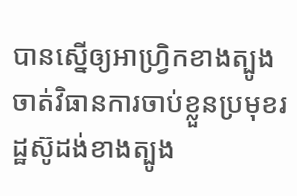បានស្នើឲ្យអាហ្វ្រិកខាងត្បូងចាត់វិធានការចាប់ខ្លួនប្រមុខរដ្ឋស៊ូដង់ខាងត្បូង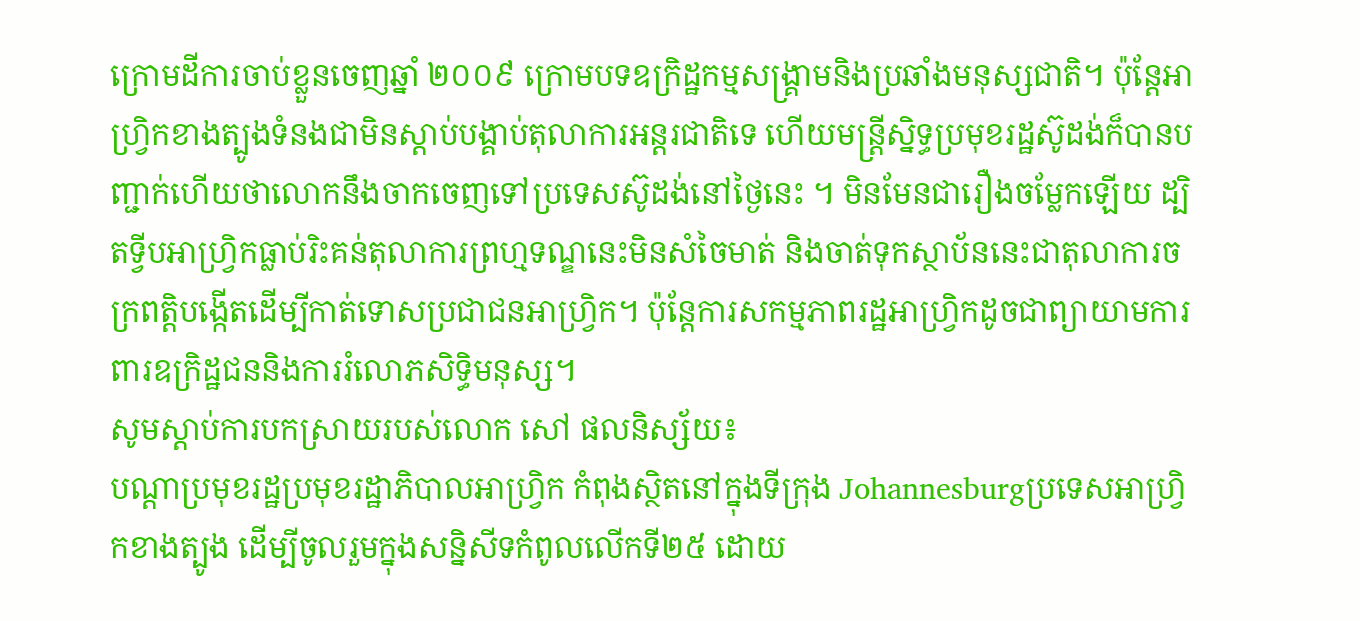ក្រោមដីការចាប់ខ្លួនចេញឆ្នាំ ២០០៩ ក្រោមបទឧក្រិដ្ឋកម្មសង្គ្រាមនិងប្រឆាំងមនុស្សជាតិ។ ប៉ុន្តែអាហ្វ្រិកខាងត្បូងទំនងជាមិនស្តាប់បង្គាប់តុលាការអន្តរជាតិទេ ហើយមន្ត្រីស្និទ្ធប្រមុខរដ្ឋស៊ូដង់ក៏បានបញ្ជាក់ហើយថាលោកនឹងចាកចេញទៅប្រទេសស៊ូដង់នៅថ្ងៃនេះ ។ មិនមែនជារឿងចម្លែកឡើយ ដ្បិតទ្វីបអាហ្វ្រិកធ្លាប់រិះគន់តុលាការព្រហ្មទណ្ឌនេះមិនសំចៃមាត់ និងចាត់ទុកស្ថាប័ននេះជាតុលាការចក្រពត្តិបង្កើតដើម្បីកាត់ទោសប្រជាជនអាហ្វ្រិក។ ប៉ុន្តែការសកម្មភាពរដ្ឋអាហ្វ្រិកដូចជាព្យាយាមការពារឧក្រិដ្ឋជននិងការរំលោភសិទ្ធិមនុស្ស។
សូមស្តាប់ការបកស្រាយរបស់លោក សៅ ផលនិស្ស័យ៖
បណ្តាប្រមុខរដ្ឋប្រមុខរដ្ឋាភិបាលអាហ្វ្រិក កំពុងស្ថិតនៅក្នុងទីក្រុង Johannesburgប្រទេសអាហ្វ្រិកខាងត្បូង ដើម្បីចូលរួមក្នុងសន្និសីទកំពូលលើកទី២៥ ដោយ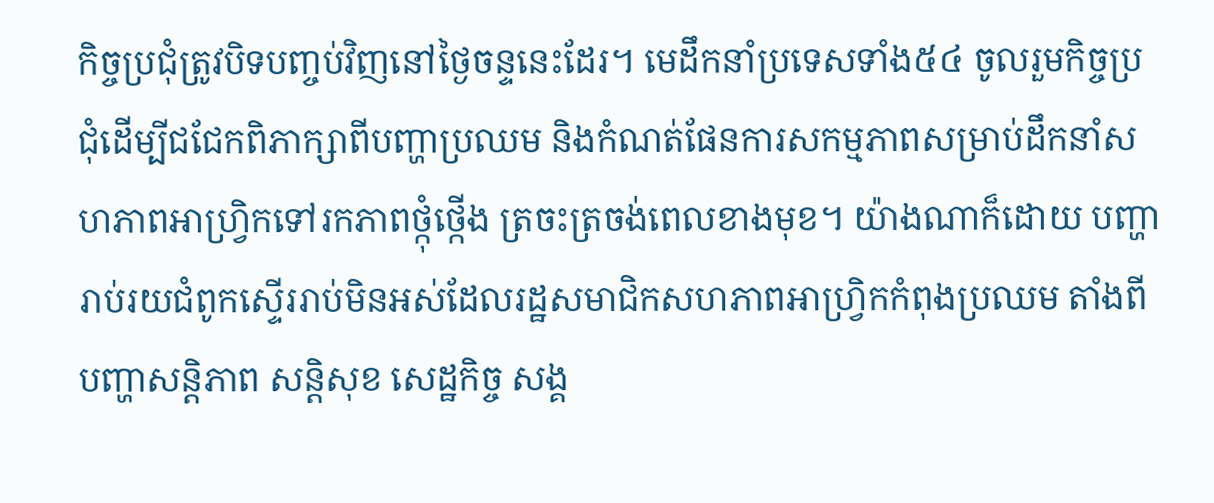កិច្ចប្រជុំត្រូវបិទបញ្ចប់វិញនៅថ្ងៃចន្ទនេះដែរ។ មេដឹកនាំប្រទេសទាំង៥៤ ចូលរួមកិច្ចប្រជុំដើម្បីជជែកពិភាក្សាពីបញ្ហាប្រឈម និងកំណត់ផែនការសកម្មភាពសម្រាប់ដឹកនាំសហភាពអាហ្វ្រិកទៅរកភាពថ្កុំថ្កើង ត្រចះត្រចង់ពេលខាងមុខ។ យ៉ាងណាក៏ដោយ បញ្ហារាប់រយជំពូកស្ទើររាប់មិនអស់ដែលរដ្ឋសមាជិកសហភាពអាហ្វ្រិកកំពុងប្រឈម តាំងពីបញ្ហាសន្តិភាព សន្តិសុខ សេដ្ឋកិច្ច សង្គ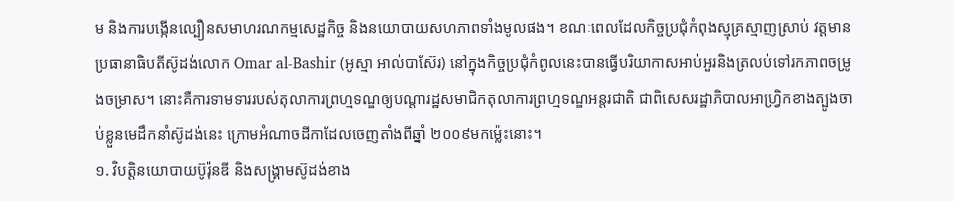ម និងការបង្កើនល្បឿនសមាហរណកម្មសេដ្ឋកិច្ច និងនយោបាយសហភាពទាំងមូលផង។ ខណៈពេលដែលកិច្ចប្រជុំកំពុងស្មុគ្រស្មាញស្រាប់ វត្តមានប្រធានាធិបតីស៊ូដង់លោក Omar al-Bashir (អូស្មា អាល់បាស៊ែរ) នៅក្នុងកិច្ចប្រជុំកំពូលនេះបានធ្វើបរិយាកាសអាប់អួរនិងត្រលប់ទៅរកភាពចម្រូងចម្រាស។ នោះគឺការទាមទាររបស់តុលាការព្រហ្មទណ្ឌឲ្យបណ្តារដ្ឋសមាជិកតុលាការព្រហ្មទណ្ឌអន្តរជាតិ ជាពិសេសរដ្ឋាភិបាលអាហ្វ្រិកខាងត្បូងចាប់ខ្លួនមេដឹកនាំស៊ូដង់នេះ ក្រោមអំណាចដីកាដែលចេញតាំងពីឆ្នាំ ២០០៩មកម្ល៉េះនោះ។
១. វិបត្តិនយោបាយប៊ូរ៉ុនឌី និងសង្គ្រាមស៊ូដង់ខាង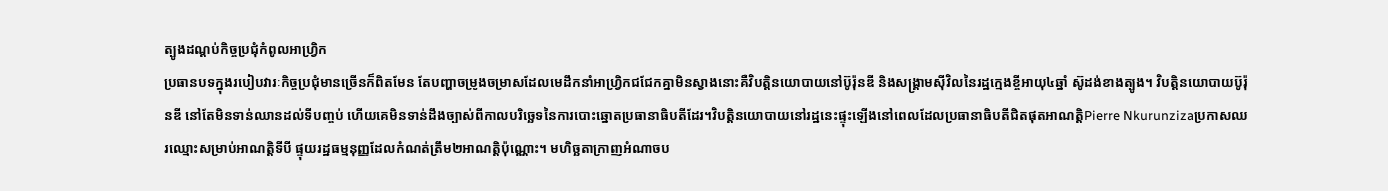ត្បូងដណ្តប់កិច្ចប្រជុំកំពូលអាហ្វ្រិក
ប្រធានបទក្នុងរបៀបវារៈកិច្ចប្រជុំមានច្រើនក៏ពិតមែន តែបញ្ហាចម្រូងចម្រាសដែលមេដឹកនាំអាហ្វ្រិកជជែកគ្នាមិនស្វាងនោះគឺវិបត្តិនយោបាយនៅប៊ូរ៉ុនឌី និងសង្គ្រាមស៊ីវិលនៃរដ្ឋក្មេងខ្ចីអាយុ៤ឆ្នាំ ស៊ូដង់ខាងត្បូង។ វិបត្តិនយោបាយប៊ូរ៉ុនឌី នៅតែមិនទាន់ឈានដល់ទីបញ្ចប់ ហើយគេមិនទាន់ដឹងច្បាស់ពីកាលបរិច្ឆេទនៃការបោះឆ្នោតប្រធានាធិបតីដែរ។វិបត្តិនយោបាយនៅរដ្ឋនេះផ្ទុះឡើងនៅពេលដែលប្រធានាធិបតីជិតផុតអាណត្តិPierre Nkurunzizaប្រកាសឈរឈ្មោះសម្រាប់អាណត្តិទីបី ផ្ទុយរដ្ឋធម្មនុញ្ញដែលកំណត់ត្រឹម២អាណត្តិប៉ុណ្ណោះ។ មហិច្ឆតាក្រាញអំណាចប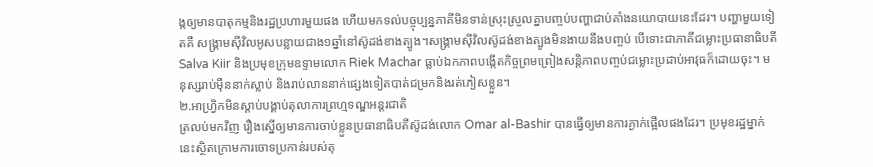ង្កឲ្យមានបាតុកម្មនិងរដ្ឋប្រហារមួយផង ហើយមកទល់បច្ចុប្បន្នភាគីមិនទាន់ស្រុះស្រួលគ្នាបញ្ចប់បញ្ហាជាប់គាំងនយោបាយនេះដែរ។ បញ្ហាមួយទៀតគឺ សង្គ្រាមស៊ីវិលអូសបន្លាយជាង១ឆ្នាំនៅស៊ូដង់ខាងត្បូង។សង្គ្រាមស៊ីវិលស៊ូដង់ខាងត្បូងមិនងាយនឹងបញ្ចប់ បើទោះជាភាគីជម្លោះប្រធានាធិបតី Salva Kiir និងប្រមុខក្រុមឧទ្ទាមលោក Riek Machar ធ្លាប់ឯកភាពបង្កើតកិច្ចព្រមព្រៀងសន្តិភាពបញ្ចប់ជម្លោះប្រដាប់អាវុធក៏ដោយចុះ។ មនុស្សរាប់ម៉ឺននាក់ស្លាប់ និងរាប់លាននាក់ផ្សេងទៀតបាត់ជម្រកនិងរត់ភៀសខ្លួន។
២.អាហ្វ្រិកមិនស្តាប់បង្គាប់តុលាការព្រហ្មទណ្ឌអន្តរជាតិ
ត្រលប់មកវិញ រឿងស្នើឲ្យមានការចាប់ខ្លួនប្រធានាធិបតីស៊ូដង់លោក Omar al-Bashir បានធ្វើឲ្យមានការភ្ងាក់ផ្អើលផងដែរ។ ប្រមុខរដ្ឋម្នាក់នេះស្ថិតក្រោមការចោទប្រកាន់របស់តុ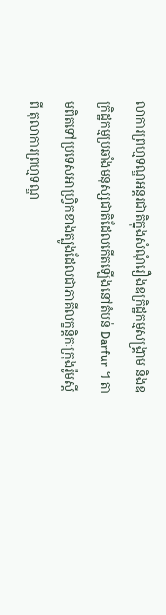លាការព្រហ្មទណ្ឌអន្តរជាតិក្នុងសំណុំរឿងឧក្រិដ្ឋកម្មសង្គ្រាម និងឧក្រិដ្ឋកម្មប្រឆាំងមនុស្សជាតិដែលកើតឡើងនៅតំបន់ Darfur ។ តាមពិតទៅប្រទេសអាហ្វ្រិកខាងត្បូងដែលជាភាគីលក្ខន្តិកៈក្រុងរ៉ូមស្តីពី តុលាការព្រហ្មទណ្ឌ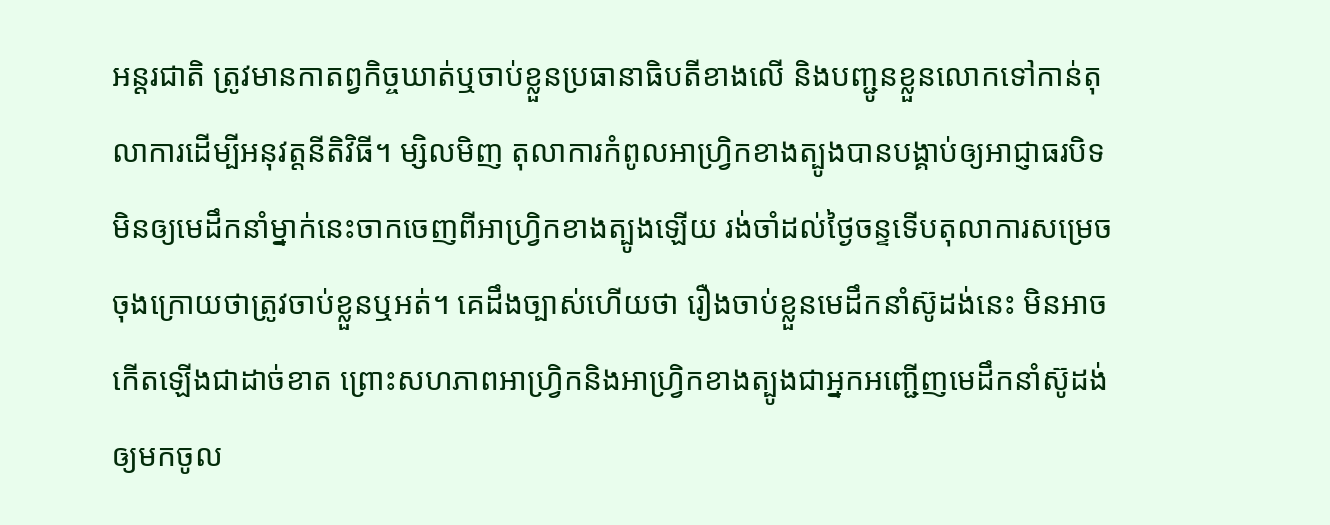អន្តរជាតិ ត្រូវមានកាតព្វកិច្ចឃាត់ឬចាប់ខ្លួនប្រធានាធិបតីខាងលើ និងបញ្ជូនខ្លួនលោកទៅកាន់តុលាការដើម្បីអនុវត្តនីតិវិធី។ ម្សិលមិញ តុលាការកំពូលអាហ្វ្រិកខាងត្បូងបានបង្គាប់ឲ្យអាជ្ញាធរបិទមិនឲ្យមេដឹកនាំម្នាក់នេះចាកចេញពីអាហ្វ្រិកខាងត្បូងឡើយ រង់ចាំដល់ថ្ងៃចន្ទទើបតុលាការសម្រេចចុងក្រោយថាត្រូវចាប់ខ្លួនឬអត់។ គេដឹងច្បាស់ហើយថា រឿងចាប់ខ្លួនមេដឹកនាំស៊ូដង់នេះ មិនអាចកើតឡើងជាដាច់ខាត ព្រោះសហភាពអាហ្វ្រិកនិងអាហ្វ្រិកខាងត្បូងជាអ្នកអញ្ជើញមេដឹកនាំស៊ូដង់ឲ្យមកចូល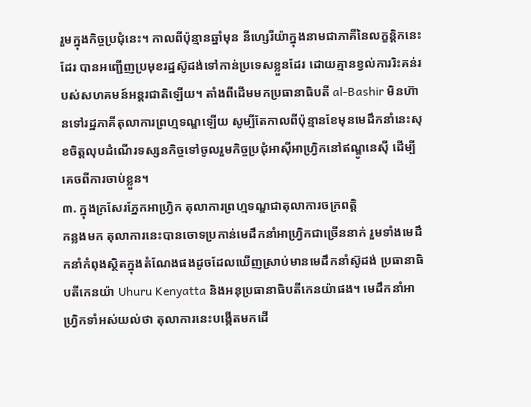រួមក្នុងកិច្ចប្រជុំនេះ។ កាលពីប៉ុន្មានឆ្នាំមុន នីហ្សេរីយ៉ាក្នុងនាមជាភាគីនៃលក្ខន្តិកនេះដែរ បានអញ្ជើញប្រមុខរដ្ឋស៊ូដង់ទៅកាន់ប្រទេសខ្លួនដែរ ដោយគ្មានខ្វល់ការរិះគន់របស់សហគមន៍អន្តរជាតិឡើយ។ តាំងពីដើមមកប្រធានាធិបតី al-Bashir មិនហ៊ានទៅរដ្ឋភាគីតុលាការព្រហ្មទណ្ឌឡើយ សូម្បីតែកាលពីប៉ុន្មានខែមុនមេដឹកនាំនេះសុខចិត្តលុបដំណើរទស្សនកិច្ចទៅចូលរួមកិច្ចប្រជុំអាស៊ីអាហ្វ្រិកនៅឥណ្ឌូនេស៊ី ដើម្បីគេចពីការចាប់ខ្លួន។
៣. ក្នុងក្រសែរភ្នែកអាហ្វ្រិក តុលាការព្រហ្មទណ្ឌជាតុលាការចក្រពត្តិ
កន្លងមក តុលាការនេះបានចោទប្រកាន់មេដឹកនាំអាហ្វ្រិកជាច្រើននាក់ រួមទាំងមេដឹកនាំកំពុងស្ថិតក្នុងតំណែងផងដូចដែលឃើញស្រាប់មានមេដឹកនាំស៊ូដង់ ប្រធានាធិបតីកេនយ៉ា Uhuru Kenyatta និងអនុប្រធានាធិបតីកេនយ៉ាផង។ មេដឹកនាំអាហ្វ្រិកទាំអស់យល់ថា តុលាការនេះបង្កើតមកដើ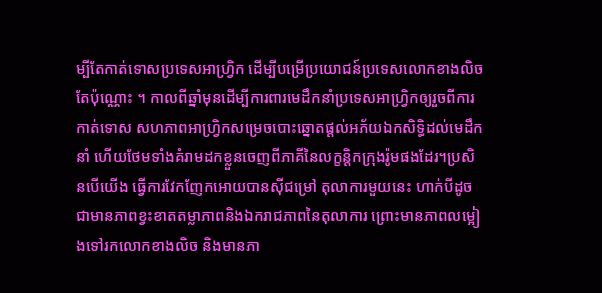ម្បីតែកាត់ទោសប្រទេសអាហ្វ្រិក ដើម្បីបម្រើប្រយោជន៍ប្រទេសលោកខាងលិចតែប៉ុណ្ណោះ ។ កាលពីឆ្នាំមុនដើម្បីការពារមេដឹកនាំប្រទេសអាហ្វ្រិកឲ្យរួចពីការកាត់ទោស សហភាពអាហ្វ្រិកសម្រេចបោះឆ្នោតផ្តល់អភ័យឯកសិទ្ធិដល់មេដឹកនាំ ហើយថែមទាំងគំរាមដកខ្លួនចេញពីភាគីនៃលក្ខន្តិកក្រុងរ៉ូមផងដែរ។ប្រសិនបើយើង ធ្វើការវែកញែកអោយបានស៊ីជម្រៅ តុលាការមួយនេះ ហាក់បីដូចជាមានភាពខ្វះខាតតម្លាភាពនិងឯករាជភាពនៃតុលាការ ព្រោះមានភាពលម្អៀងទៅរកលោកខាងលិច និងមានភា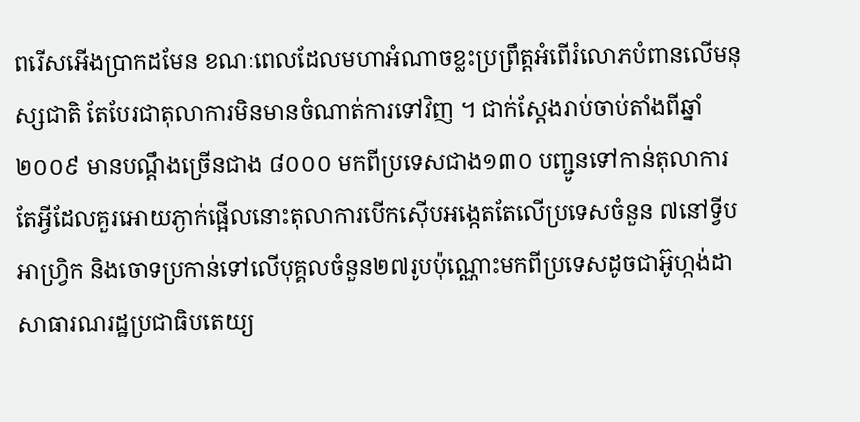ពរើសអើងប្រាកដមែន ខណៈពេលដែលមហាអំណាចខ្លះប្រព្រឹត្តអំពើរំលោភបំពានលើមនុស្សជាតិ តែបែរជាតុលាការមិនមានចំណាត់ការទៅវិញ ។ ជាក់ស្តែងរាប់ចាប់តាំងពីឆ្នាំ ២០០៩ មានបណ្តឹងច្រើនជាង ៨០០០ មកពីប្រទេសជាង១៣០ បញ្ជូនទៅកាន់តុលាការ តែអ្វីដែលគួរអោយភ្ងាក់ផ្អើលនោះតុលាការបើកស៊ើបអង្កេតតែលើប្រទេសចំនួន ៧នៅទ្វីបអាហ្វ្រិក និងចោទប្រកាន់ទៅលើបុគ្គលចំនួន២៧រូបប៉ុណ្ណោះមកពីប្រទេសដូចជាអ៊ូហ្កង់ដា សាធារណរដ្ឋប្រជាធិបតេយ្យ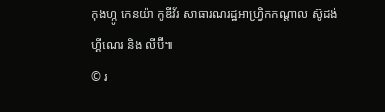កុងហ្កូ កេនយ៉ា កូឌីវ័រ សាធារណរដ្ឋអាហ្វ្រិកកណ្តាល ស៊ូដង់ ហ្គីណេរ និង លីប៊ី៕
© រ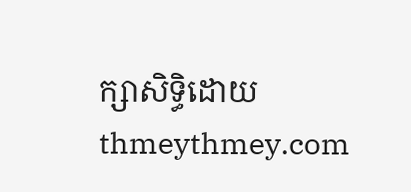ក្សាសិទ្ធិដោយ thmeythmey.com